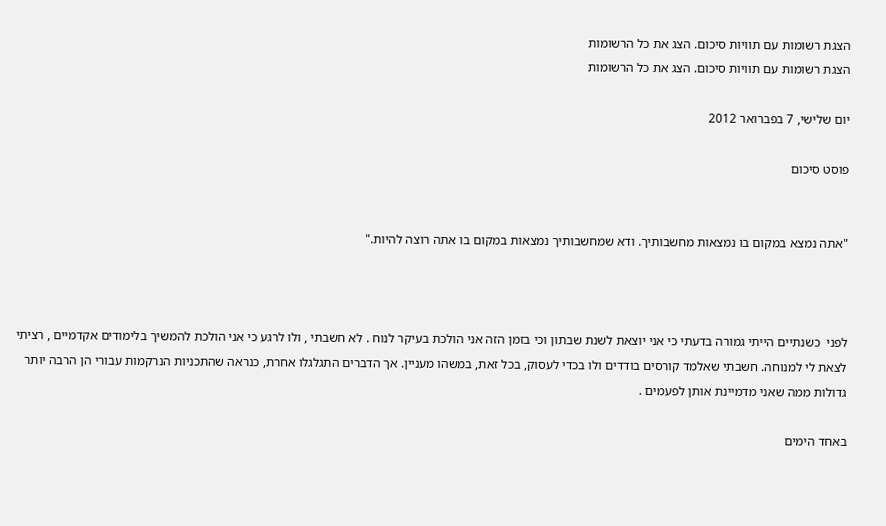הצגת רשומות עם תוויות סיכום. הצג את כל הרשומות
הצגת רשומות עם תוויות סיכום. הצג את כל הרשומות

יום שלישי, 7 בפברואר 2012

פוסט סיכום


"אתה נמצא במקום בו נמצאות מחשבותיך. ודא שמחשבותיך נמצאות במקום בו אתה רוצה להיות."



לפני  כשנתיים הייתי גמורה בדעתי כי אני יוצאת לשנת שבתון וכי בזמן הזה אני הולכת בעיקר לנוח . לא חשבתי , ולו לרגע כי אני הולכת להמשיך בלימודים אקדמיים , רציתי לצאת לי למנוחה. חשבתי שאלמד קורסים בודדים ולו בכדי לעסוק, בכל זאת, במשהו מעניין. אך הדברים התגלגלו אחרת, כנראה שהתכניות הנרקמות עבורי הן הרבה יותר גדולות ממה שאני מדמיינת אותן לפעמים .

באחד הימים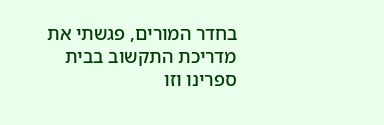בחדר המורים, פגשתי את מדריכת התקשוב בבית ספרינו וזו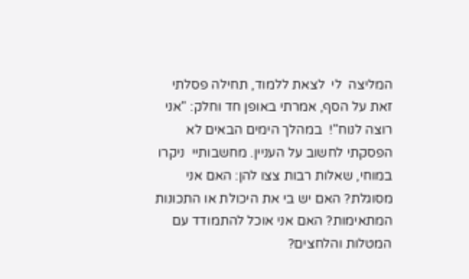המליצה  לי  לצאת ללמוד, תחילה פסלתי זאת על הסף, אמרתי באופן חד וחלק: "אני רוצה לנוח"!  במהלך הימים הבאים לא הפסקתי לחשוב על העניין. מחשבותיי  ניקרו במוחי, שאלות רבות צצו להן: האם אני מסוגלת? האם יש בי את היכולת או התכונות המתאימות? האם אני אוכל להתמודד עם המטלות והלחצים?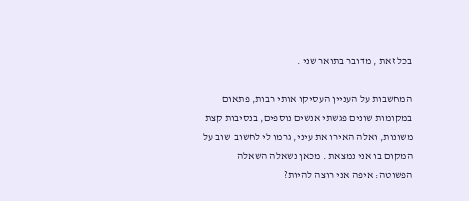בכל זאת , מדובר בתואר שני .

המחשבות על העניין העסיקו אותי רבות, פתאום במקומות שונים פגשתי אנשים נוספים, בנסיבות קצת משונות, ואלה האירו את עיני, גרמו לי לחשוב  שוב על המקום בו אני נמצאת . מכאן נשאלה השאלה הפשוטה: איפה אני רוצה להיות?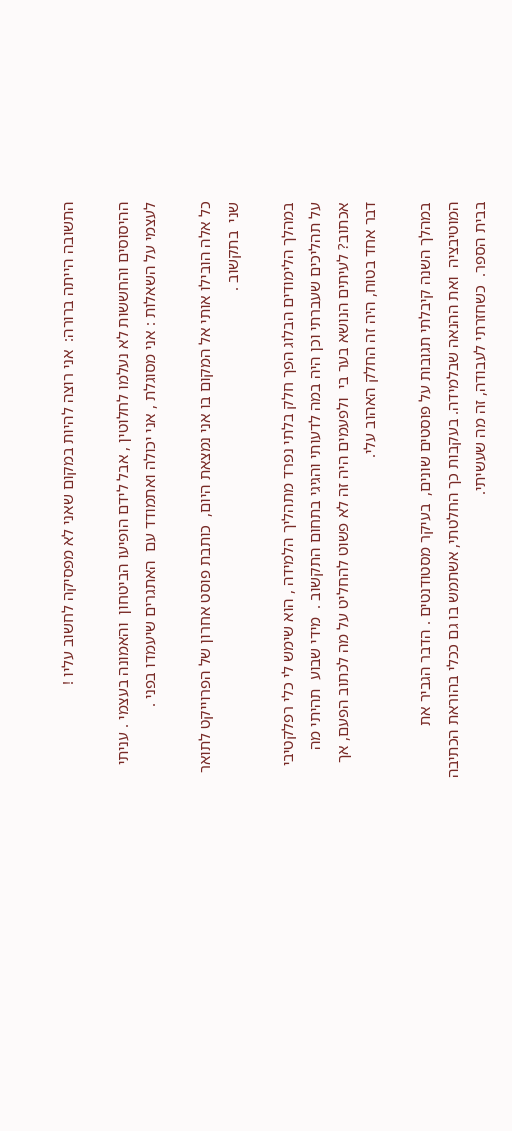התשובה הייתה ברורה:  אני רוצה להיות במקום שאני לא מפסיקה לחשוב עליו !

ההיסוסים והחששות לא נעלמו לחלוטין , אבל לידם הופיעו הביטחון  והאמונה בעצמי . עניתי לעצמי על השאלות : אני מסוגלת , אני יכולה ואתמודד עם  האתגרים שיעמדו בפני .

כל אלה הובילו אותי אל המקום בו אני נמצאת היום,  כותבת פוסט אחרון של הפרוייקט לתואר שני  בתקשוב .

במהלך הלימודים הבלוג הפך חלק בלתי נפרד מתהליך הלמידה , הוא שימש לי כלי רפלקטיבי על תהליכים שעברתי וכן היה במה לדעותי והגיגי בתחום התקשוב .  מידי שבוע  תהיתי מה אכתוב? לעיתים הנושא בער בי  ולפעמים היה זה לא פשוט להחליט על מה לכתוב הפעם, אך דבר אחד בטוח, היה זה החלק האהוב עלי.

במהלך השנה קיבלתי תגובות על פוסטים שונים,  בעיקר מסטודנטים . הדבר הגביר את המוטיבציה  ואת ההנאה שבלמידה. בעקבות כך החלטתי, אשתמש בו גם ככלי בהוראת הכתיבה בבית הספר.  כשחזרתי לעבודה, זה מה שעשיתי.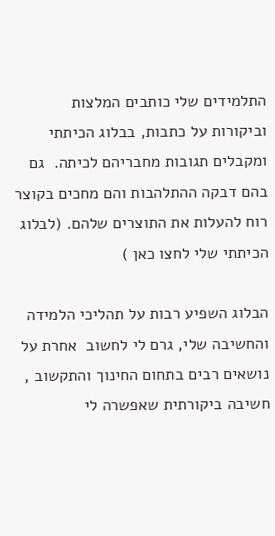התלמידים שלי כותבים המלצות  וביקורות על כתבות, בבלוג הכיתתי  ומקבלים תגובות מחבריהם לכיתה.  גם בהם דבקה ההתלהבות והם מחכים בקוצר רוח להעלות את התוצרים שלהם. (לבלוג הכיתתי שלי לחצו כאן )

הבלוג השפיע רבות על תהליכי הלמידה והחשיבה שלי, גרם לי לחשוב  אחרת על נושאים רבים בתחום החינוך והתקשוב , חשיבה ביקורתית שאפשרה לי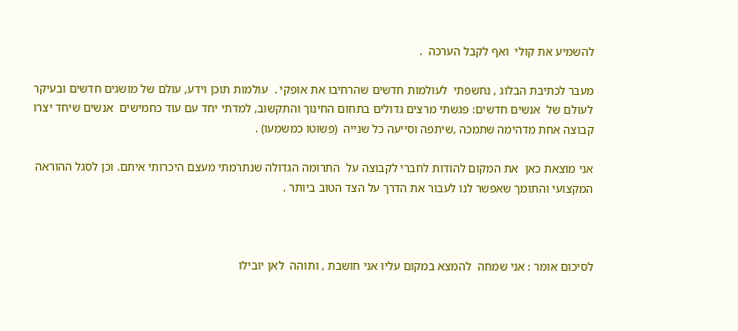להשמיע את קולי  ואף לקבל הערכה  .

מעבר לכתיבת הבלוג , נחשפתי  לעולמות חדשים שהרחיבו את אופקי .  עולמות תוכן וידע, עולם של מושגים חדשים ובעיקר לעולם של  אנשים חדשים: פגשתי מרצים גדולים בתחום החינוך והתקשוב, למדתי יחד עם עוד כחמישים  אנשים שיחד יצרו קבוצה אחת מדהימה שתמכה ,שיתפה וסייעה כל שנייה  (פשוטו כמשמעו) .

אני מוצאת כאן  את המקום להודות לחברי לקבוצה על  התרומה הגדולה שנתרמתי מעצם היכרותי איתם. וכן לסגל ההוראה המקצועי והתומך שאפשר לנו לעבור את הדרך על הצד הטוב ביותר .



לסיכום אומר : אני שמחה  להמצא במקום עליו אני חושבת , ותוהה  לאן יובילו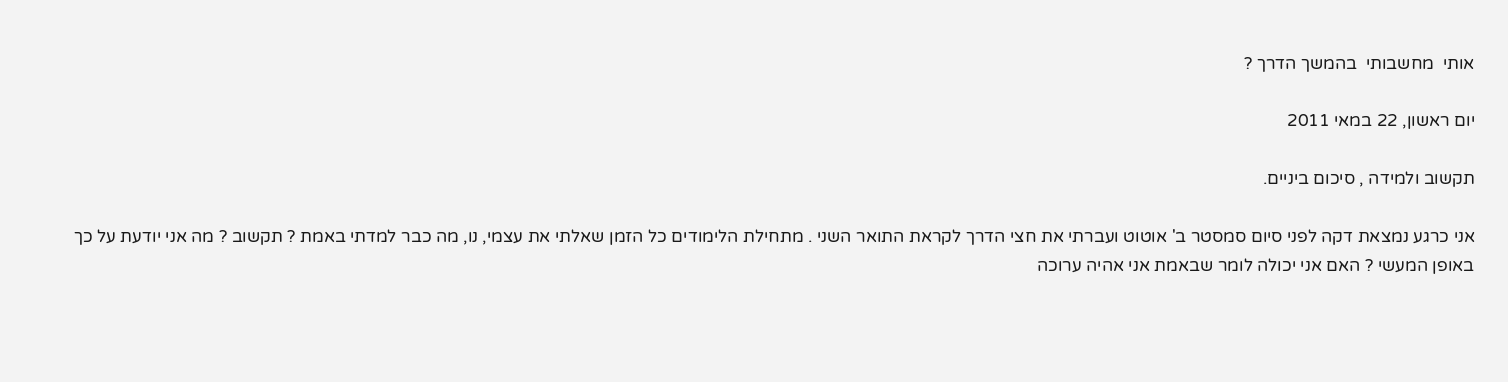אותי  מחשבותי  בהמשך הדרך ?

יום ראשון, 22 במאי 2011

תקשוב ולמידה , סיכום ביניים.

אני כרגע נמצאת דקה לפני סיום סמסטר ב' אוטוט ועברתי את חצי הדרך לקראת התואר השני . מתחילת הלימודים כל הזמן שאלתי את עצמי, נו, מה כבר למדתי באמת ? תקשוב ? מה אני יודעת על כך באופן המעשי ? האם אני יכולה לומר שבאמת אני אהיה ערוכה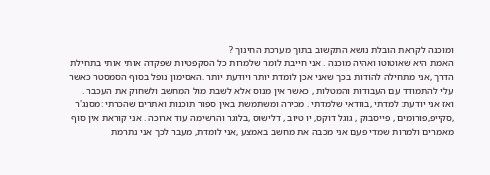ומוכנה לקראת הובלת נושא התקשוב בתוך מערכת החינוך ?
האמת היא שאוטוטו ואהיה מוכנה . אני חייבת לומר שלמרות כל הסקפטיות שפקדה אותי אותי בתחילת הדרך ,אני מתחילה להודות בכך שאני אכן לומדת יותר ויודעת יותר .האסימון נופל בסוף הסמסטר כאשר עלי להתמודד עם העבודות והמטלות , כאשר אין מנוס אלא לשבת מול המחשב ולשחוק את העכבר .
ואז אני יודעת: למדתי ,בוודאי שלמדתי . מכירה ומשתמשת באין ספור תוכנות ואתרים שהכרתי :מסנג'ר ,סקייפ,פורומים , פייסבוק , גוגל דוקס, יו טיוב , דלישוס ,בלוגר והרשימה עוד ארוכה . אני קוראת אין סוף מאמרים ולמרות שמדי פעם אני מכבה את מחשב באמצע ,אני לומדת, מעבר לכך אני נתרמת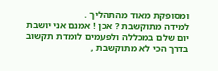ומסופקת מאוד מהתהליך .
למידה מתוקשבת ? אכן ! אמנם אני יושבת יום שלם במכללה ולפעמים לומדת תקשוב בדרך הכי לא מתוקשבת ,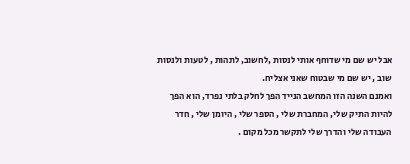אבל יש שם מי שדוחף אותי לנסות ,לחשוב, לתהות , לטעות ולנסות שוב , יש שם מי שבטוח שאני אצליח.
ואמנם השנה הזו המחשב הנייד הפך לחלק בלתי נפרד, הוא הפך להיות התיק שלי, המחברת שלי , הספר שלי , היומן שלי , חדר העבודה שלי והדרך שלי לתקשר מכל מקום .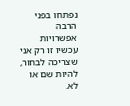נפתחו בפני הרבה אפשרויות עכשיו זו רק אני שצריכה לבחור, להיות שם או לא.